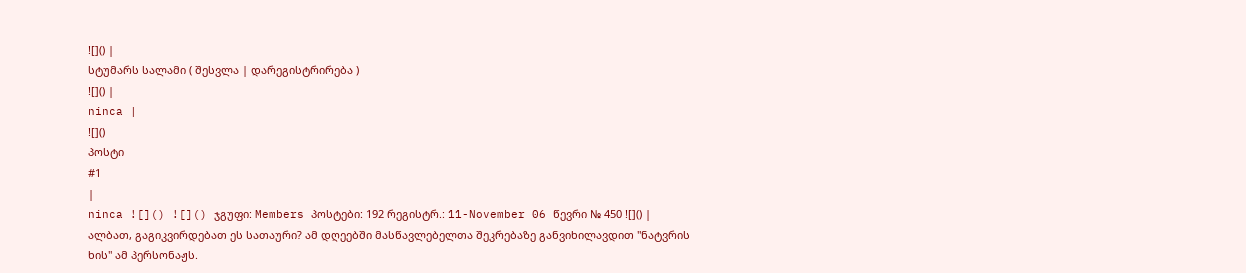![]() |
სტუმარს სალამი ( შესვლა | დარეგისტრირება )
![]() |
ninca |
![]()
პოსტი
#1
|
ninca ![]() ![]() ჯგუფი: Members პოსტები: 192 რეგისტრ.: 11-November 06 წევრი № 450 ![]() |
ალბათ, გაგიკვირდებათ ეს სათაური? ამ დღეებში მასწავლებელთა შეკრებაზე განვიხილავდით "ნატვრის ხის" ამ პერსონაჟს.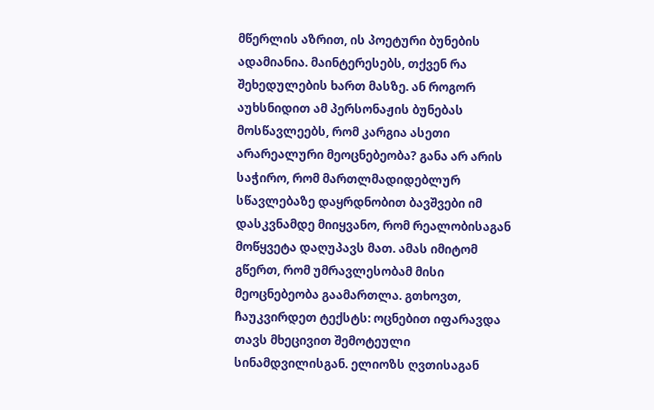მწერლის აზრით, ის პოეტური ბუნების ადამიანია. მაინტერესებს, თქვენ რა შეხედულების ხართ მასზე. ან როგორ აუხსნიდით ამ პერსონაჟის ბუნებას მოსწავლეებს, რომ კარგია ასეთი არარეალური მეოცნებეობა? განა არ არის საჭირო, რომ მართლმადიდებლურ სწავლებაზე დაყრდნობით ბავშვები იმ დასკვნამდე მიიყვანო, რომ რეალობისაგან მოწყვეტა დაღუპავს მათ. ამას იმიტომ გწერთ, რომ უმრავლესობამ მისი მეოცნებეობა გაამართლა. გთხოვთ, ჩაუკვირდეთ ტექსტს: ოცნებით იფარავდა თავს მხეცივით შემოტეული სინამდვილისგან. ელიოზს ღვთისაგან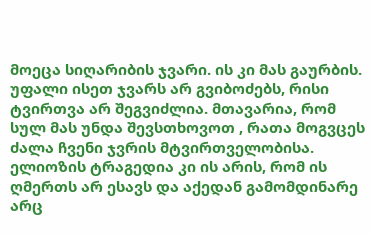მოეცა სიღარიბის ჯვარი. ის კი მას გაურბის. უფალი ისეთ ჯვარს არ გვიბოძებს, რისი ტვირთვა არ შეგვიძლია. მთავარია, რომ სულ მას უნდა შევსთხოვოთ , რათა მოგვცეს ძალა ჩვენი ჯვრის მტვირთველობისა. ელიოზის ტრაგედია კი ის არის, რომ ის ღმერთს არ ესავს და აქედან გამომდინარე არც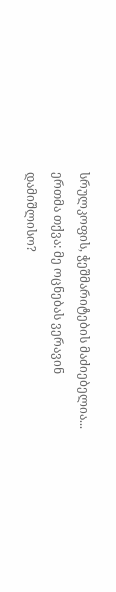სრულკოფის, ჭეშმარიტების მაძიებელია... ერთმა თქვა: მე ოცნებას ვერავინ დამიშლისო?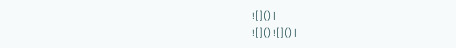![]() |
![]() ![]() |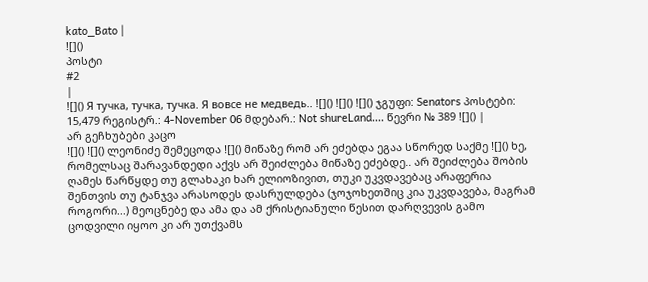kato_Bato |
![]()
პოსტი
#2
|
![]() Я тучка, тучка, тучка. Я вовсе не медведь.. ![]() ![]() ![]() ჯგუფი: Senators პოსტები: 15,479 რეგისტრ.: 4-November 06 მდებარ.: Not shureLand.... წევრი № 389 ![]() |
არ გეჩხუბები კაცო
![]() ![]() ლეონიძე შემეცოდა ![]() მიწაზე რომ არ ეძებდა ეგაა სწორედ საქმე ![]() ხე, რომელსაც შარავანდედი აქვს არ შეიძლება მიწაზე ეძებდე.. არ შეიძლება შობის ღამეს წარწყდე თუ გლახაკი ხარ ელიოზივით, თუკი უკვდავებაც არაფერია შენთვის თუ ტანჯვა არასოდეს დასრულდება (ჯოჯოხეთშიც კია უკვდავება, მაგრამ როგორი...) მეოცნებე და ამა და ამ ქრისტიანული წესით დარღვევის გამო ცოდვილი იყოო კი არ უთქვამს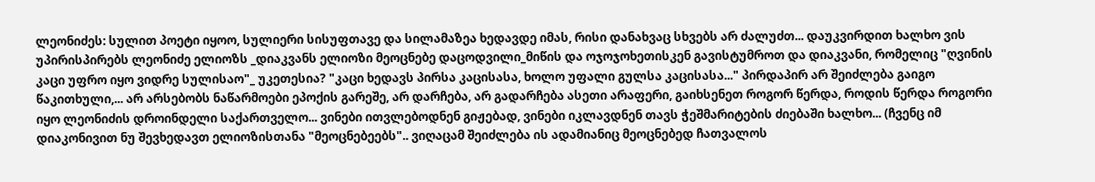ლეონიძეს: სულით პოეტი იყოო, სულიერი სისუფთავე და სილამაზეა ხედავდე იმას, რისი დანახვაც სხვებს არ ძალუძთ... დაუკვირდით ხალხო ვის უპირისპირებს ლეონიძე ელიოზს _დიაკვანს ელიოზი მეოცნებე დაცოდვილი_მიწის და ოჯოჯოხეთისკენ გავისტუმროთ და დიაკვანი, რომელიც "ღვინის კაცი უფრო იყო ვიდრე სულისაო"_ უკეთესია? "კაცი ხედავს პირსა კაცისასა, ხოლო უფალი გულსა კაცისასა..." პირდაპირ არ შეიძლება გაიგო წაკითხული,... არ არსებობს ნაწარმოები ეპოქის გარეშე, არ დარჩება, არ გადარჩება ასეთი არაფერი, გაიხსენეთ როგორ წერდა, როდის წერდა როგორი იყო ლეონიძის დროინდელი საქართველო... ვინები ითვლებოდნენ გიჟებად, ვინები იკლავდნენ თავს ჭეშმარიტების ძიებაში ხალხო... (ჩვენც იმ დიაკონივით ნუ შევხედავთ ელიოზისთანა "მეოცნებეებს".. ვიღაცამ შეიძლება ის ადამიანიც მეოცნებედ ჩათვალოს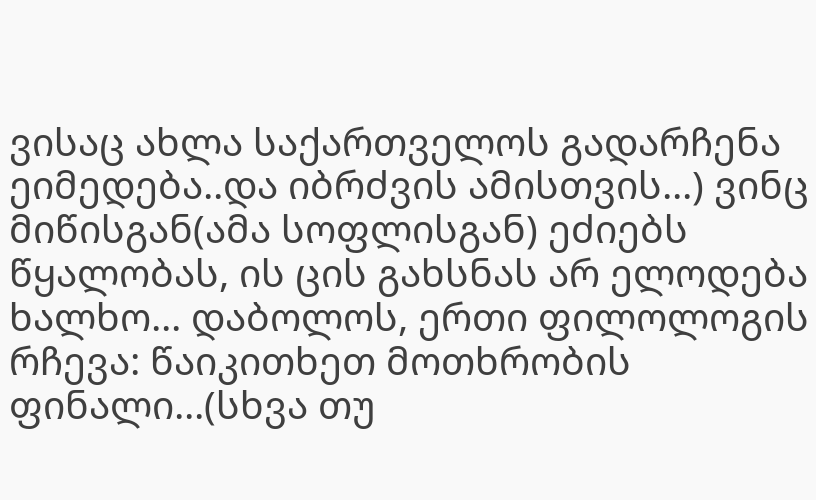ვისაც ახლა საქართველოს გადარჩენა ეიმედება..და იბრძვის ამისთვის...) ვინც მიწისგან(ამა სოფლისგან) ეძიებს წყალობას, ის ცის გახსნას არ ელოდება ხალხო... დაბოლოს, ერთი ფილოლოგის რჩევა: წაიკითხეთ მოთხრობის ფინალი...(სხვა თუ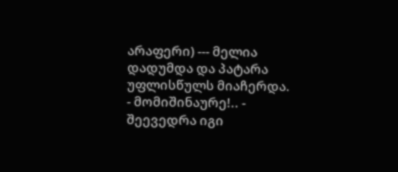არაფერი) --- მელია დადუმდა და პატარა უფლისწულს მიაჩერდა.
- მომიშინაურე!.. - შეევედრა იგი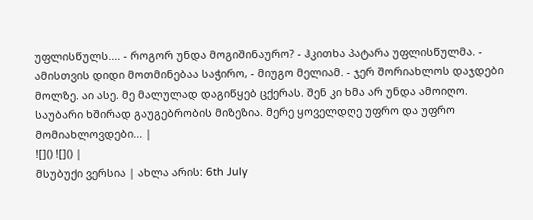უფლისწულს.... - როგორ უნდა მოგიშინაურო? - ჰკითხა პატარა უფლისწულმა. - ამისთვის დიდი მოთმინებაა საჭირო, - მიუგო მელიამ. - ჯერ შორიახლოს დაჯდები მოლზე. აი ასე. მე მალულად დაგიწყებ ცქერას. შენ კი ხმა არ უნდა ამოიღო. საუბარი ხშირად გაუგებრობის მიზეზია. მერე ყოველდღე უფრო და უფრო მომიახლოვდები... |
![]() ![]() |
მსუბუქი ვერსია | ახლა არის: 6th July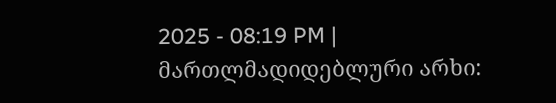2025 - 08:19 PM |
მართლმადიდებლური არხი: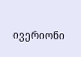ივერიონი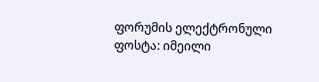ფორუმის ელექტრონული ფოსტა: იმეილი